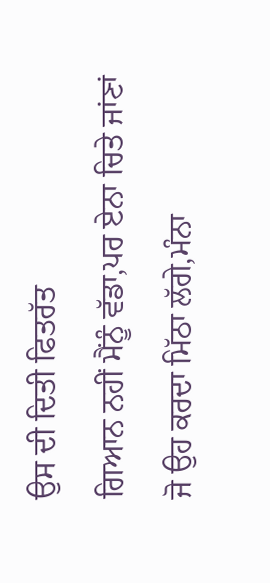ਉਸ ਦੀ ਦਿਤੀ ਫਿਤਰੱਤ
ਗਿਆਨ ਨਹੀਂ ਮੈਂਨੂੰ ਵੱਡਾ,ਪਰ ਏਨਾ ਚਿਤੇ ਜਾਂਣਾਂ
ਜੋ ਉਹ ਕਰਦਾ ਮਿੱਠਾ ਲੱਗੇ,ਮੰਨਾ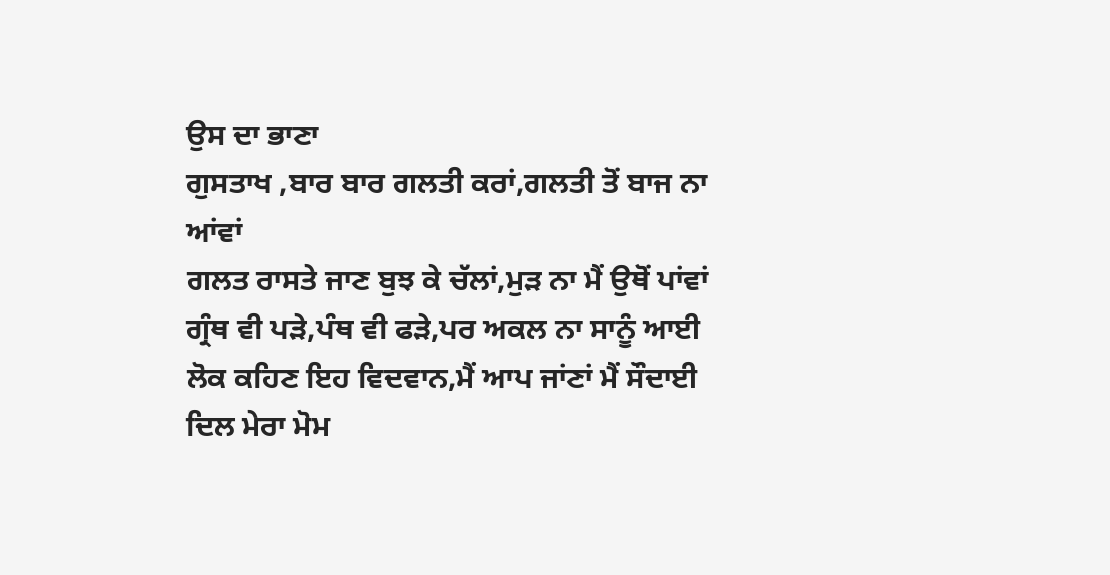ਉਸ ਦਾ ਭਾਣਾ
ਗੁਸਤਾਖ ,ਬਾਰ ਬਾਰ ਗਲਤੀ ਕਰਾਂ,ਗਲਤੀ ਤੋਂ ਬਾਜ ਨਾ ਆਂਵਾਂ
ਗਲਤ ਰਾਸਤੇ ਜਾਣ ਬੁਝ ਕੇ ਚੱਲਾਂ,ਮੁੜ ਨਾ ਮੈਂ ਉਥੋਂ ਪਾਂਵਾਂ
ਗ੍ਰੰਥ ਵੀ ਪੜੇ,ਪੰਥ ਵੀ ਫੜੇ,ਪਰ ਅਕਲ ਨਾ ਸਾਨੂੰ ਆਈ
ਲੋਕ ਕਹਿਣ ਇਹ ਵਿਦਵਾਨ,ਮੈਂ ਆਪ ਜਾਂਣਾਂ ਮੈਂ ਸੌਦਾਈ
ਦਿਲ ਮੇਰਾ ਮੋਮ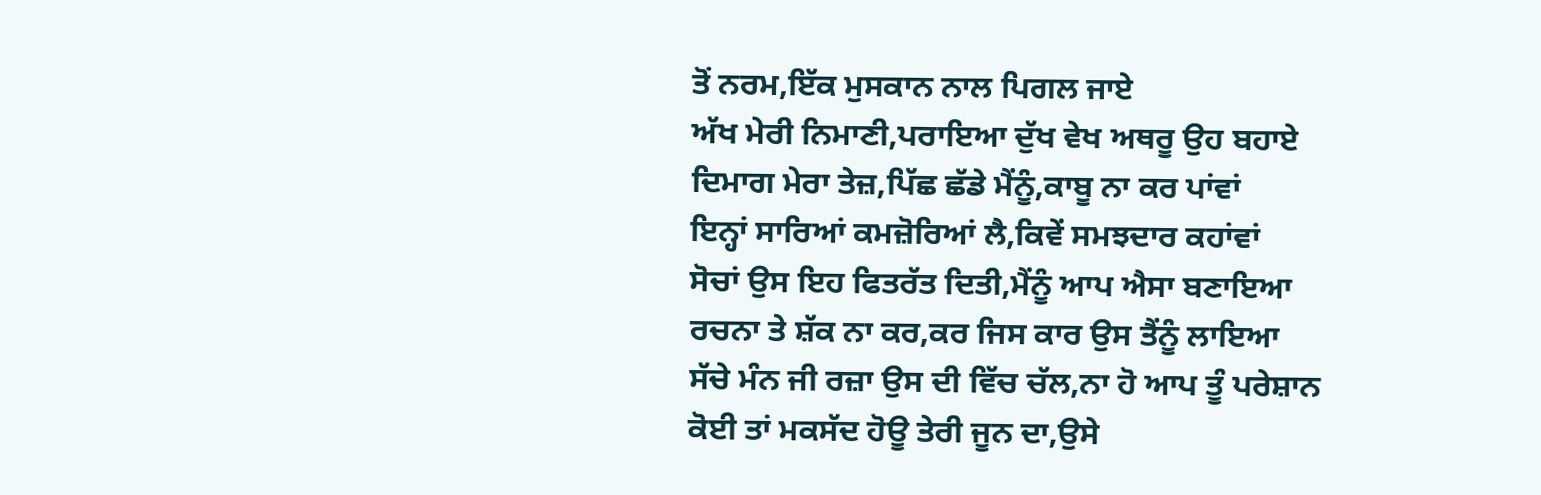ਤੋਂ ਨਰਮ,ਇੱਕ ਮੁਸਕਾਨ ਨਾਲ ਪਿਗਲ ਜਾਏ
ਅੱਖ ਮੇਰੀ ਨਿਮਾਣੀ,ਪਰਾਇਆ ਦੁੱਖ ਵੇਖ ਅਥਰੂ ਉਹ ਬਹਾਏ
ਦਿਮਾਗ ਮੇਰਾ ਤੇਜ਼,ਪਿੱਛ ਛੱਡੇ ਮੈਂਨੂੰ,ਕਾਬੂ ਨਾ ਕਰ ਪਾਂਵਾਂ
ਇਨ੍ਹਾਂ ਸਾਰਿਆਂ ਕਮਜ਼ੋਰਿਆਂ ਲੈ,ਕਿਵੇਂ ਸਮਝਦਾਰ ਕਹਾਂਵਾਂ
ਸੋਚਾਂ ਉਸ ਇਹ ਫਿਤਰੱਤ ਦਿਤੀ,ਮੈਂਨੂੰ ਆਪ ਐਸਾ ਬਣਾਇਆ
ਰਚਨਾ ਤੇ ਸ਼ੱਕ ਨਾ ਕਰ,ਕਰ ਜਿਸ ਕਾਰ ਉਸ ਤੈਂਨੂੰ ਲਾਇਆ
ਸੱਚੇ ਮੰਨ ਜੀ ਰਜ਼ਾ ਉਸ ਦੀ ਵਿੱਚ ਚੱਲ,ਨਾ ਹੋ ਆਪ ਤੂੰ ਪਰੇਸ਼ਾਨ
ਕੋਈ ਤਾਂ ਮਕਸੱਦ ਹੋਊ ਤੇਰੀ ਜੂਨ ਦਾ,ਉਸੇ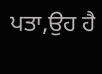ਪਤਾ,ਉਹ ਹੈ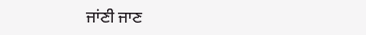ਜਾਂਣੀ ਜਾਣ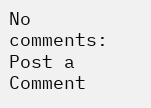No comments:
Post a Comment